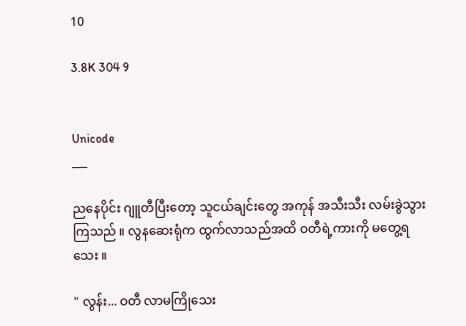10

3.8K 304 9


Unicode
___

ညနေပိုင်း ဂျူတီပြီးတော့ သူငယ်ချင်းတွေ အကုန် အသီးသီး လမ်းခွဲသွားကြသည် ။ လွနဆေးရုံက ထွက်လာသည်အထိ ဝတီရဲ့ကားကို မတွေ့ရသေး ။

" လွန်း... ဝတီ လာမကြိုသေး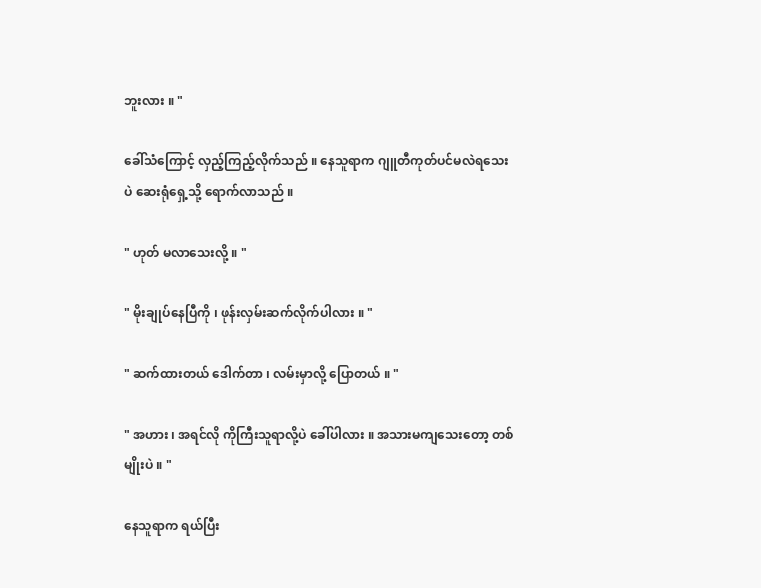ဘူးလား ။ "

ခေါ်သံကြောင့် လှည့်ကြည့်လိုက်သည် ။ နေသူရာက ဂျူတီကုတ်ပင်မလဲရသေးပဲ ဆေးရုံရှေ့သို့ ရောက်လာသည် ။

" ဟုတ် မလာသေးလို့ ။ "

" မိုးချုပ်နေပြီကို ၊ ဖုန်းလှမ်းဆက်လိုက်ပါလား ။ "

" ဆက်ထားတယ် ဒေါက်တာ ၊ လမ်းမှာလို့ ပြောတယ် ။ "

" အဟား ၊ အရင်လို ကိုကြီးသူရာလို့ပဲ ခေါ်ပါလား ။ အသားမကျသေးတော့ တစ်မျိုးပဲ ။ "

နေသူရာက ရယ်ပြီး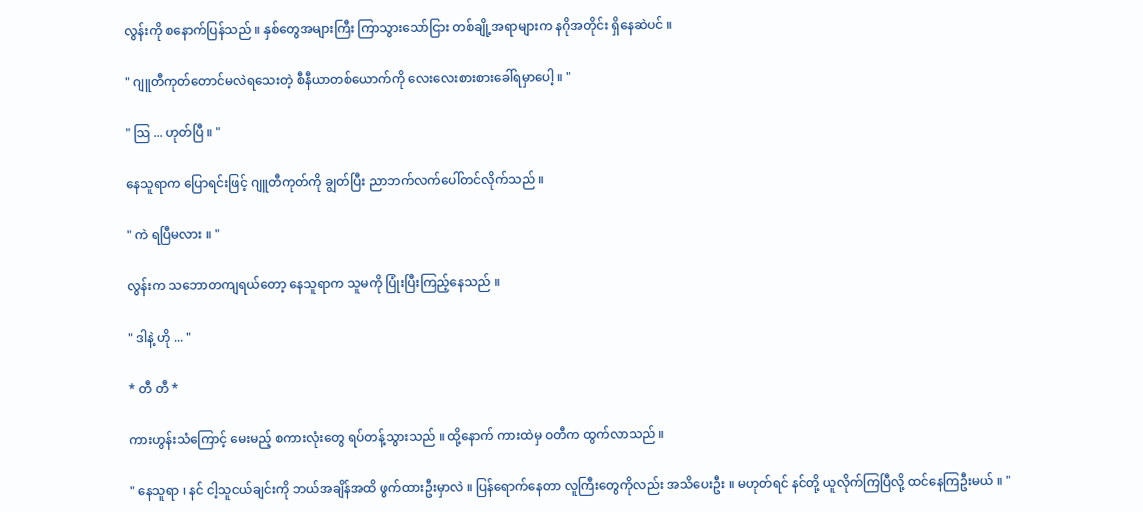လွန်းကို စနောက်ပြန်သည် ။ နှစ်တွေအများကြီး ကြာသွားသော်ငြား တစ်ချို့အရာများက နဂိုအတိုင်း ရှိနေဆဲပင် ။

" ဂျူတီကုတ်တောင်မလဲရသေးတဲ့ စီနီယာတစ်ယောက်ကို လေးလေးစားစားခေါ်ရမှာပေါ့ ။ "

" သြ ... ဟုတ်ပြီ ။ "

နေသူရာက ပြောရင်းဖြင့် ဂျူတီကုတ်ကို ချွတ်ပြီး ညာဘက်လက်ပေါ်တင်လိုက်သည် ။

" ကဲ ရပြီမလား ။ "

လွန်းက သဘောတကျရယ်တော့ နေသူရာက သူမကို ပြုံးပြီးကြည့်နေသည် ။

" ဒါနဲ့ ဟို ... "

* တီ တီ *

ကားဟွန်းသံကြောင့် မေးမည့် စကားလုံးတွေ ရပ်တန့်သွားသည် ။ ထို့နောက် ကားထဲမှ ဝတီက ထွက်လာသည် ။

" နေသူရာ ၊ နင် ငါ့သူငယ်ချင်းကို ဘယ်အချိန်အထိ ဖွက်ထားဦးမှာလဲ ။ ပြန်ရောက်နေတာ လူကြီးတွေကိုလည်း အသိပေးဦး ။ မဟုတ်ရင် နင်တို့ ယူလိုက်ကြပြီလို့ ထင်နေကြဦးမယ် ။ "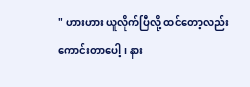" ဟားဟား ယူလိုက်ပြီလို့ ထင်တော့လည်း ကောင်းတာပေါ့ ၊ နား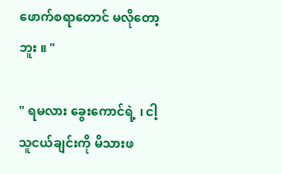ဖောက်စရာတောင် မလိုတော့ဘူး ။ "

" ရမလား ခွေးကောင်ရဲ့ ၊ ငါ့သူငယ်ချင်းကို မိသားဖ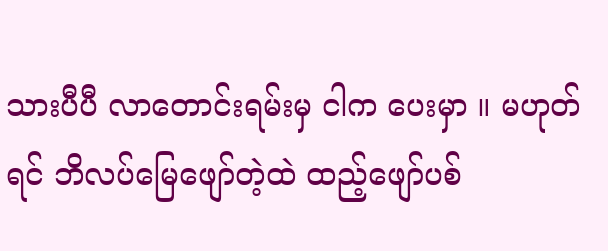သားပီပီ လာတောင်းရမ်းမှ ငါက ပေးမှာ ။ မဟုတ်ရင် ဘိလပ်မြေဖျော်တဲ့ထဲ ထည့်ဖျော်ပစ်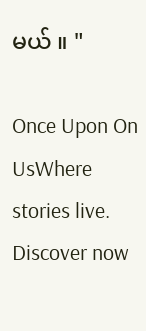မယ် ။ "

Once Upon On UsWhere stories live. Discover now